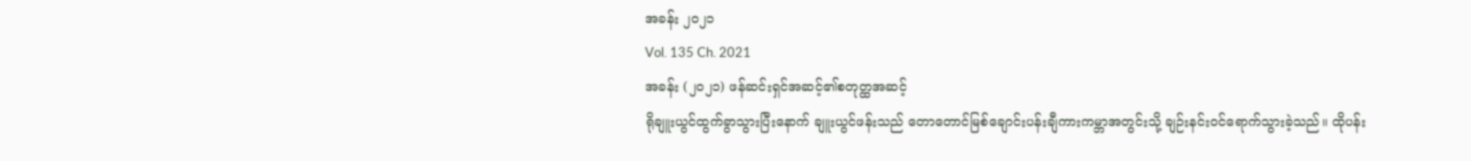အခန်း ၂၀၂၁
Vol. 135 Ch. 2021
အခန်း (၂၀၂၁) ဖန်ဆင်းရှင်အဆင့်၏စတုတ္ထအဆင့်
ရိုချူးယွင်ထွက်ခွာသွားပြီးနောက် ချူးယွင်ဖန်းသည် တောတောင်မြစ်ချောင်းပန်းချီကားကမ္ဘာအတွင်းသို့ ချဉ်းနင်းဝင်ရောက်သွားခဲ့သည်။ ထိုပန်း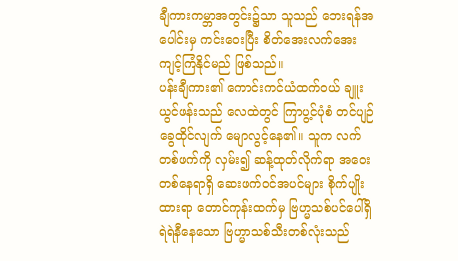ချီကားကမ္ဘာအတွင်း၌သာ သူသည် ဘေးရန်အပေါင်းမှ ကင်းဝေးပြီး စိတ်အေးလက်အေး ကျင့်ကြံနိုင်မည် ဖြစ်သည်။
ပန်းချီကား၏ ကောင်းကင်ယံထက်ဝယ် ချူးယွင်ဖန်းသည် လေထဲတွင် ကြာပွ့င်ပုံစံ တင်ပျဉ်ခွေထိုင်လျက် မျောလွင့်နေ၏။ သူက လက်တစ်ဖက်ကို လှမ်း၍ ဆန့်ထုတ်လိုက်ရာ အဝေးတစ်နေရာရှိ ဆေးဖက်ဝင်အပင်များ စိုက်ပျိုးထားရာ တောင်ကုန်းထက်မှ ဗြဟ္မသစ်ပင်ပေါ်ရှိ ရဲရဲနီနေသော ဗြဟ္မာသစ်သီးတစ်လုံးသည်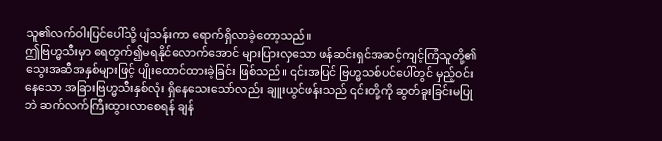သူ၏လက်ဝါးပြင်ပေါ်သို့ ပျံသန်းကာ ရောက်ရှိလာခဲ့တော့သည်။
ဤဗြဟ္မသီးမှာ ရေတွက်၍မရနိုင်လောက်အောင် များပြားလှသော ဖန်ဆင်းရှင်အဆင့်ကျင့်ကြံသူတို့၏ သွေးအဆီအနှစ်များဖြင့် ပျိုးထောင်ထားခဲ့ခြင်း ဖြစ်သည်။ ၎င်းအပြင် ဗြဟ္မသစ်ပင်ပေါ်တွင် မှည့်ဝင်းနေသော အခြားဗြဟ္မသီးနှစ်လုံး ရှိနေသေးသော်လည်း ချူးယွင်ဖန်းသည် ၎င်းတို့ကို ဆွတ်ခူးခြင်းမပြုဘဲ ဆက်လက်ကြီးထွားလာစေရန် ချန်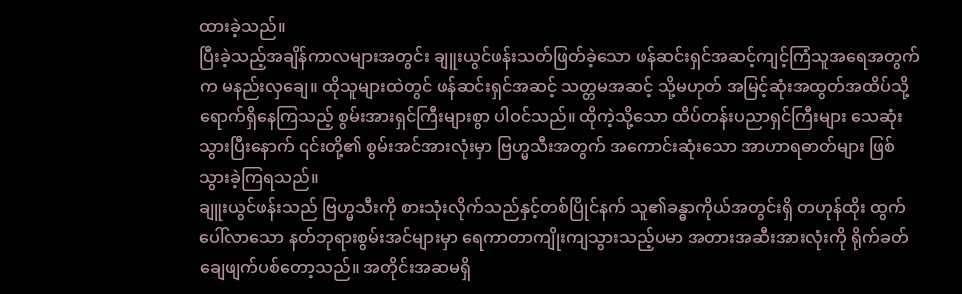ထားခဲ့သည်။
ပြီးခဲ့သည့်အချိန်ကာလများအတွင်း ချူးယွင်ဖန်းသတ်ဖြတ်ခဲ့သော ဖန်ဆင်းရှင်အဆင့်ကျင့်ကြံသူအရေအတွက်က မနည်းလှချေ။ ထိုသူများထဲတွင် ဖန်ဆင်းရှင်အဆင့် သတ္တမအဆင့် သို့မဟုတ် အမြင့်ဆုံးအထွတ်အထိပ်သို့ ရောက်ရှိနေကြသည့် စွမ်းအားရှင်ကြီးများစွာ ပါဝင်သည်။ ထိုကဲ့သို့သော ထိပ်တန်းပညာရှင်ကြီးများ သေဆုံးသွားပြီးနောက် ၎င်းတို့၏ စွမ်းအင်အားလုံးမှာ ဗြဟ္မသီးအတွက် အကောင်းဆုံးသော အာဟာရဓာတ်များ ဖြစ်သွားခဲ့ကြရသည်။
ချူးယွင်ဖန်းသည် ဗြဟ္မသီးကို စားသုံးလိုက်သည်နှင့်တစ်ပြိုင်နက် သူ၏ခန္ဓာကိုယ်အတွင်းရှိ တဟုန်ထိုး ထွက်ပေါ်လာသော နတ်ဘုရားစွမ်းအင်များမှာ ရေကာတာကျိုးကျသွားသည့်ပမာ အတားအဆီးအားလုံးကို ရိုက်ခတ်ချေဖျက်ပစ်တော့သည်။ အတိုင်းအဆမရှိ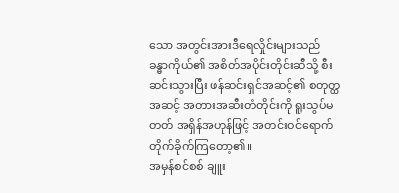သော အတွင်းအားဒီရေလှိုင်းများသည် ခန္ဓာကိုယ်၏ အစိတ်အပိုင်းတိုင်းဆီသို့ စီးဆင်းသွားပြီး ဖန်ဆင်းရှင်အဆင့်၏ စတုတ္ထအဆင့် အတားအဆီးတံတိုင်းကို ရူးသွပ်မတတ် အရှိန်အဟုန်ဖြင့် အတင်းဝင်ရောက် တိုက်ခိုက်ကြတော့၏။
အမှန်စင်စစ် ချူး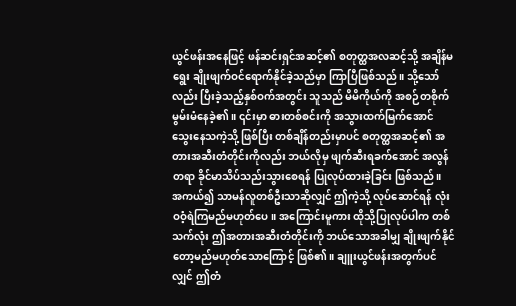ယွင်ဖန်းအနေဖြင့် ဖန်ဆင်းရှင်အဆင့်၏ စတုတ္ထအလဆင့်သို့ အချိန်မရွေး ချိုးဖျက်ဝင်ရောက်နိုင်ခဲ့သည်မှာ ကြာပြီဖြစ်သည်။ သို့သော်လည်း ပြီးခဲ့သည့်နှစ်ဝက်အတွင်း သူသည် မိမိကိုယ်ကို အစဉ်တစိုက် မွမ်းမံနေခဲ့၏။ ၎င်းမှာ ဓားတစ်စင်းကို အသွားထက်မြက်အောင် သွေးနေသကဲ့သို့ ဖြစ်ပြီး တစ်ချိန်တည်းမှာပင် စတုတ္ထအဆင့်၏ အတားအဆီးတံတိုင်းကိုလည်း ဘယ်လိုမှ ဖျက်ဆီးရခက်အောင် အလွန်တရာ ခိုင်မာသိပ်သည်းသွားစေရန် ပြုလုပ်ထားခဲ့ခြင်း ဖြစ်သည်။
အကယ်၍ သာမန်လူတစ်ဦးသာဆိုလျှင် ဤကဲ့သို့ လုပ်ဆောင်ရန် လုံးဝဝံ့ရဲကြမည်မဟုတ်ပေ။ အကြောင်းမူကား ထိုသို့ပြုလုပ်ပါက တစ်သက်လုံး ဤအတားအဆီးတံတိုင်းကို ဘယ်သောအခါမျှ ချိုးဖျက်နိုင်တော့မည်မဟုတ်သောကြောင့် ဖြစ်၏။ ချူးယွင်ဖန်းအတွက်ပင်လျှင် ဤတံ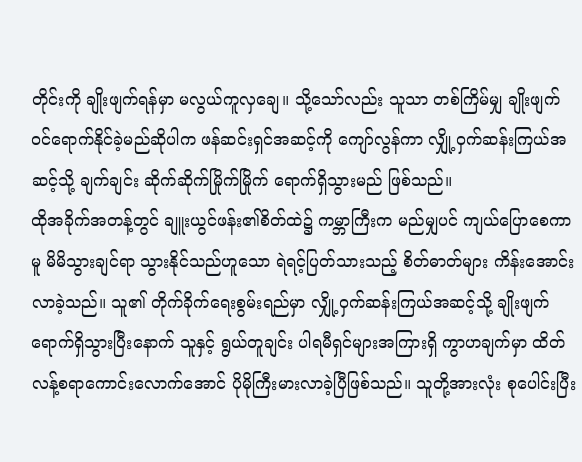တိုင်းကို ချိုးဖျက်ရန်မှာ မလွယ်ကူလှချေ။ သို့သော်လည်း သူသာ တစ်ကြိမ်မျှ ချိုးဖျက်ဝင်ရောက်နိုင်ခဲ့မည်ဆိုပါက ဖန်ဆင်းရှင်အဆင့်ကို ကျော်လွန်ကာ လျှို့ဝှက်ဆန်းကြယ်အဆင့်သို့ ချက်ချင်း ဆိုက်ဆိုက်မြိုက်မြိုက် ရောက်ရှိသွားမည် ဖြစ်သည်။
ထိုအခိုက်အတန့်တွင် ချူးယွင်ဖန်း၏စိတ်ထဲ၌ ကမ္ဘာကြီးက မည်မျှပင် ကျယ်ပြောစေကာမူ မိမိသွားချင်ရာ သွားနိုင်သည်ဟူသော ရဲရင့်ပြတ်သားသည့် စိတ်ဓာတ်များ ကိန်းအောင်းလာခဲ့သည်။ သူ၏ တိုက်ခိုက်ရေးစွမ်းရည်မှာ လျှို့ဝှက်ဆန်းကြယ်အဆင့်သို့ ချိုးဖျက်ရောက်ရှိသွားပြီးနောက် သူနှင့် ရွယ်တူချင်း ပါရမီရှင်များအကြားရှိ ကွာဟချက်မှာ ထိတ်လန့်စရာကောင်းလောက်အောင် ပိုမိုကြီးမားလာခဲ့ပြီဖြစ်သည်။ သူတို့အားလုံး စုပေါင်းပြီး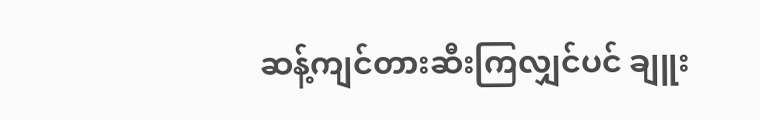ဆန့်ကျင်တားဆီးကြလျှင်ပင် ချူး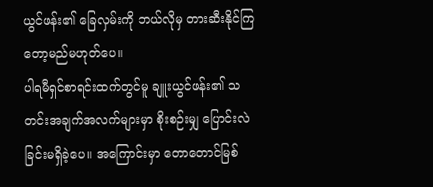ယွင်ဖန်း၏ ခြေလှမ်းကို ဘယ်လိုမှ တားဆီးနိုင်ကြတော့မည်မဟုတ်ပေ။
ပါရမီရှင်စာရင်းထက်တွင်မူ ချူးယွင်ဖန်း၏ သတင်းအချက်အလက်များမှာ စိုးစဉ်းမျှ ပြောင်းလဲခြင်းမရှိခဲ့ပေ။ အကြောင်းမှာ တောတောင်မြစ်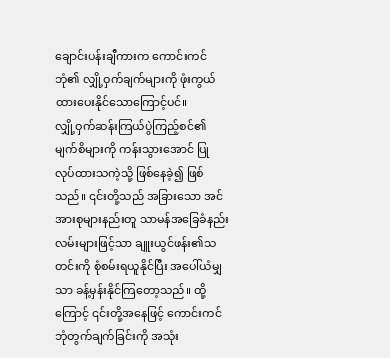ချောင်းပန်းချီကားက ကောင်းကင်ဘုံ၏ လျှို့ဝှက်ချက်များကို ဖုံးကွယ်ထားပေးနိုင်သောကြောင့်ပင်။
လျှို့ဝှက်ဆန်းကြယ်ပွဲကြည့်စင်၏ မျက်စိများကို ကန်းသွားအောင် ပြုလုပ်ထားသကဲ့သို့ ဖြစ်နေခဲ့၍ ဖြစ်သည်။ ၎င်းတို့သည် အခြားသော အင်အားစုများနည်းတူ သာမန်အခြေခံနည်းလမ်းများဖြင့်သာ ချူးယွင်ဖန်း၏သတင်းကို စုံစမ်းရယူနိုင်ပြီး အပေါ်ယံမျှသာ ခန့်မှန်းနိုင်ကြတော့သည်။ ထို့ကြောင့် ၎င်းတို့အနေဖြင့် ကောင်းကင်ဘုံတွက်ချက်ခြင်းကို အသုံး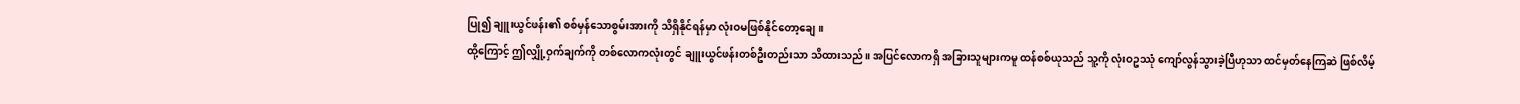ပြု၍ ချူးယွင်ဖန်း၏ စစ်မှန်သောစွမ်းအားကို သိရှိနိုင်ရန်မှာ လုံးဝမဖြစ်နိုင်တော့ချေ။
ထို့ကြောင့် ဤလျှို့ဝှက်ချက်ကို တစ်လောကလုံးတွင် ချူးယွင်ဖန်းတစ်ဦးတည်းသာ သိထားသည်။ အပြင်လောကရှိ အခြားသူများကမူ ထန်စစ်ယုသည် သူ့ကို လုံးဝဥဿုံ ကျော်လွန်သွားခဲ့ပြီဟုသာ ထင်မှတ်နေကြဆဲ ဖြစ်လိမ့်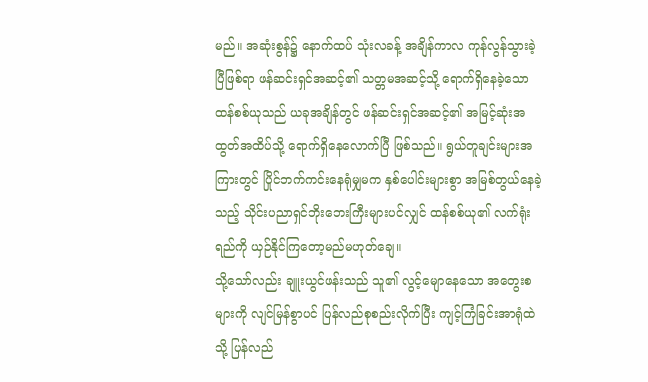မည်။ အဆုံးစွန်၌ နောက်ထပ် သုံးလခန့် အချိန်ကာလ ကုန်လွန်သွားခဲ့ပြီဖြစ်ရာ ဖန်ဆင်းရှင်အဆင့်၏ သတ္တမအဆင့်သို့ ရောက်ရှိနေခဲ့သော ထန်စစ်ယုသည် ယခုအချိန်တွင် ဖန်ဆင်းရှင်အဆင့်၏ အမြင့်ဆုံးအထွတ်အထိပ်သို့ ရောက်ရှိနေလောက်ပြီ ဖြစ်သည်။ ရွယ်တူချင်းများအကြားတွင် ပြိုင်ဘက်ကင်းနေရုံမျှမက နှစ်ပေါင်းများစွာ အမြစ်တွယ်နေခဲ့သည့် သိုင်းပညာရှင်ဘိုးဘေးကြီးများပင်လျှင် ထန်စစ်ယု၏ လက်ရုံးရည်ကို ယှဉ်နိုင်ကြတော့မည်မဟုတ်ချေ။
သို့သော်လည်း ချူးယွင်ဖန်းသည် သူ၏ လွင့်မျောနေသော အတွေးစများကို လျင်မြန်စွာပင် ပြန်လည်စုစည်းလိုက်ပြီး ကျင့်ကြံခြင်းအာရုံထဲသို့ ပြန်လည်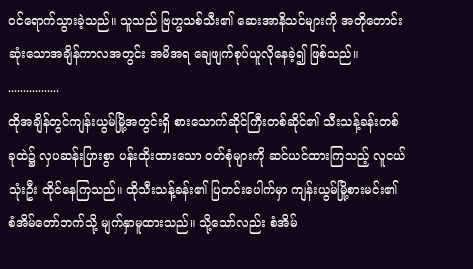ဝင်ရောက်သွားခဲ့သည်။ သူသည် ဗြဟ္မသစ်သီး၏ ဆေးအာနိသင်များကို အတိုတောင်းဆုံးသောအချိန်ကာလအတွင်း အမိအရ ချေဖျက်စုပ်ယူလိုနေခဲ့၍ ဖြစ်သည်။
.................
ထိုအချိန်တွင်ကျန်းယွမ်မြို့အတွင်းရှိ စားသောက်ဆိုင်ကြီးတစ်ဆိုင်၏ သီးသန့်ခန်းတစ်ခုထဲ၌ လှပဆန်းပြားစွာ ပန်းထိုးထားသော ဝတ်စုံများကို ဆင်ယင်ထားကြသည့် လူငယ်သုံးဦး ထိုင်နေကြသည်။ ထိုသီးသန့်ခန်း၏ ပြတင်းပေါက်မှာ ကျန်းယွမ်မြို့စားမင်း၏ စံအိမ်တော်ဘက်သို့ မျက်နှာမူထားသည်။ သို့သော်လည်း စံအိမ်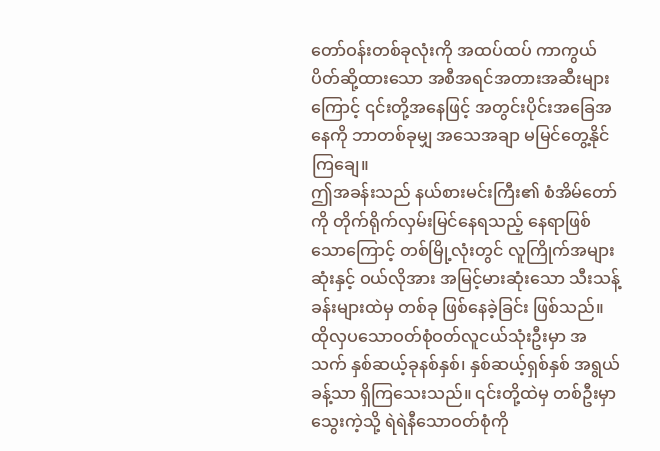တော်ဝန်းတစ်ခုလုံးကို အထပ်ထပ် ကာကွယ်ပိတ်ဆို့ထားသော အစီအရင်အတားအဆီးများကြောင့် ၎င်းတို့အနေဖြင့် အတွင်းပိုင်းအခြေအနေကို ဘာတစ်ခုမျှ အသေအချာ မမြင်တွေ့နိုင်ကြချေ။
ဤအခန်းသည် နယ်စားမင်းကြီး၏ စံအိမ်တော်ကို တိုက်ရိုက်လှမ်းမြင်နေရသည့် နေရာဖြစ်သောကြောင့် တစ်မြို့လုံးတွင် လူကြိုက်အများဆုံးနှင့် ဝယ်လိုအား အမြင့်မားဆုံးသော သီးသန့်ခန်းများထဲမှ တစ်ခု ဖြစ်နေခဲ့ခြင်း ဖြစ်သည်။ ထိုလှပသောဝတ်စုံဝတ်လူငယ်သုံးဦးမှာ အသက် နှစ်ဆယ့်ခုနစ်နှစ်၊ နှစ်ဆယ့်ရှစ်နှစ် အရွယ်ခန့်သာ ရှိကြသေးသည်။ ၎င်းတို့ထဲမှ တစ်ဦးမှာ သွေးကဲ့သို့ ရဲရဲနီသောဝတ်စုံကို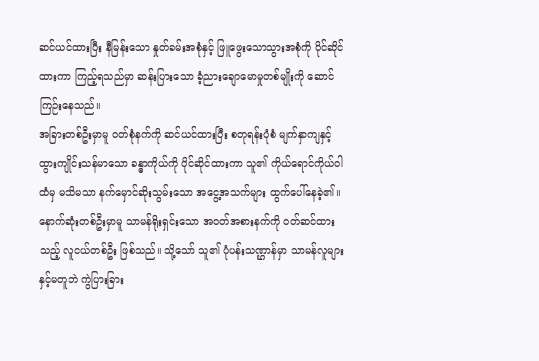ဆင်ယင်ထားပြီး နီမြန်းသော နှုတ်ခမ်းအစုံနှင့် ဖြူဖွေးသောသွားအစုံကို ပိုင်ဆိုင်ထားကာ ကြည့်ရသည်မှာ ဆန်းပြားသော ခံ့ညားချောမောမှုတစ်မျိုးကို ဆောင်ကြဉ်းနေသည်။
အခြားတစ်ဦးမှာမူ ဝတ်စုံနက်ကို ဆင်ယင်ထားပြီး စတုရန်းပုံစံ မျက်နှာကျနှင့် ထွားကျိုင်းသန်မာသော ခန္ဓာကိုယ်ကို ပိုင်ဆိုင်ထားကာ သူ၏ ကိုယ်ရောင်ကိုယ်ဝါထံမှ မသိမသာ နက်မှောင်ဆိုးသွမ်းသော အငွေ့အသက်များ ထွက်ပေါ်နေခဲ့၏။
နောက်ဆုံးတစ်ဦးမှာမူ သာမန်ရိုးရှင်းသော အဝတ်အစားနက်ကို ဝတ်ဆင်ထားသည့် လူငယ်တစ်ဦး ဖြစ်သည်။ သို့သော် သူ၏ ပုံပန်းသဏ္ဌာန်မှာ သာမန်လူများနှင့်မတူဘဲ ကွဲပြားခြား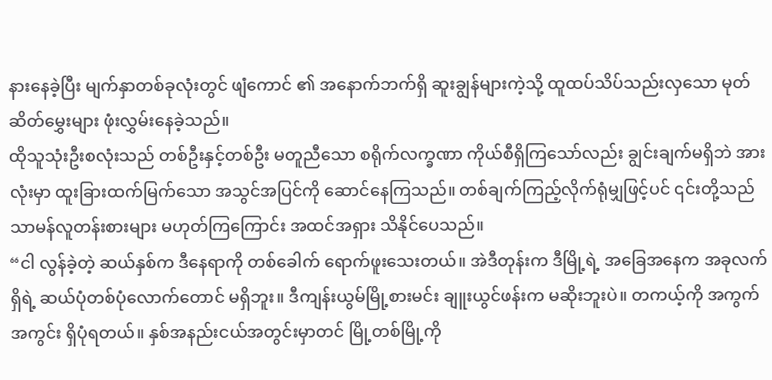နားနေခဲ့ပြီး မျက်နှာတစ်ခုလုံးတွင် ဖျံကောင် ၏ အနောက်ဘက်ရှိ ဆူးချွန်များကဲ့သို့ ထူထပ်သိပ်သည်းလှသော မုတ်ဆိတ်မွှေးများ ဖုံးလွှမ်းနေခဲ့သည်။
ထိုသူသုံးဦးစလုံးသည် တစ်ဦးနှင့်တစ်ဦး မတူညီသော စရိုက်လက္ခဏာ ကိုယ်စီရှိကြသော်လည်း ချွင်းချက်မရှိဘဲ အားလုံးမှာ ထူးခြားထက်မြက်သော အသွင်အပြင်ကို ဆောင်နေကြသည်။ တစ်ချက်ကြည့်လိုက်ရုံမျှဖြင့်ပင် ၎င်းတို့သည် သာမန်လူတန်းစားများ မဟုတ်ကြကြောင်း အထင်အရှား သိနိုင်ပေသည်။
“ငါ လွန်ခဲ့တဲ့ ဆယ်နှစ်က ဒီနေရာကို တစ်ခေါက် ရောက်ဖူးသေးတယ်။ အဲဒီတုန်းက ဒီမြို့ရဲ့ အခြေအနေက အခုလက်ရှိရဲ့ ဆယ်ပုံတစ်ပုံလောက်တောင် မရှိဘူး။ ဒီကျန်းယွမ်မြို့စားမင်း ချူးယွင်ဖန်းက မဆိုးဘူးပဲ။ တကယ့်ကို အကွက်အကွင်း ရှိပုံရတယ်။ နှစ်အနည်းငယ်အတွင်းမှာတင် မြို့တစ်မြို့ကို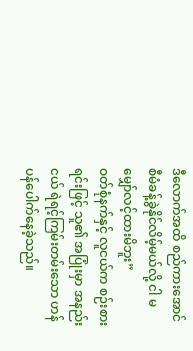ဒီလောက်အထိ စည်ကားအောင် စီမံခန့်ခွဲနိုင်လိမ့်မယ်လို့ ငါ မမျှော်လင့်ထားမိဘူး”
ဝတ်စုံနက်နှင့် လူငယ်က စဉ်းစားရင်းဖြင့် သူ၏ အပြုံးမှာ အနည်းငယ် ရဲရင့်ကြမ်းတမ်းသော ဟန်ပန်ပေါက်နေခဲ့သည်။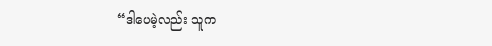“ဒါပေမဲ့လည်း သူက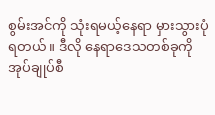စွမ်းအင်ကို သုံးရမယ့်နေရာ မှားသွားပုံရတယ်။ ဒီလို နေရာဒေသတစ်ခုကို အုပ်ချုပ်စီ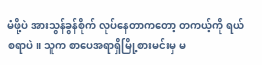မံဖို့ပဲ အားသွန်ခွန်စိုက် လုပ်နေတာကတော့ တကယ့်ကို ရယ်စရာပဲ။ သူက စာပေအရာရှိမြို့စားမင်းမှ မ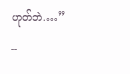ဟုတ်ဘဲ.…”
--